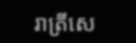រាត្រីសេ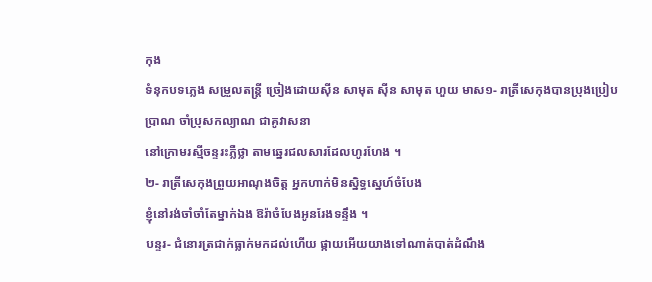កុង
ទំនុកបទភ្លេង សម្រួលតន្ត្រី ច្រៀងដោយស៊ីន សាមុត ស៊ីន សាមុត ហួយ មាស១- រាត្រីសេកុងបានប្រុងប្រៀបប្រាណ ចាំប្រុសកល្យាណ ជាគូវាសនា
នៅក្រោមរស្មីចន្ទរះភ្លឺថ្លា តាមឆ្នេរជលសារដែលហូរហែង ។
២- រាត្រីសេកុងព្រួយអាណុងចិត្ត អ្នកហាក់មិនស្និទ្ធស្នេហ៍ចំបែង
ខ្ញុំនៅរង់ចាំចាំតែម្នាក់ឯង ឱរ៉ាចំបែងអូនរែងទន្ទឹង ។
បន្ទរ- ជំនោរត្រជាក់ធ្លាក់មកដល់ហើយ ផ្កាយអើយយាងទៅណាត់បាត់ដំណឹង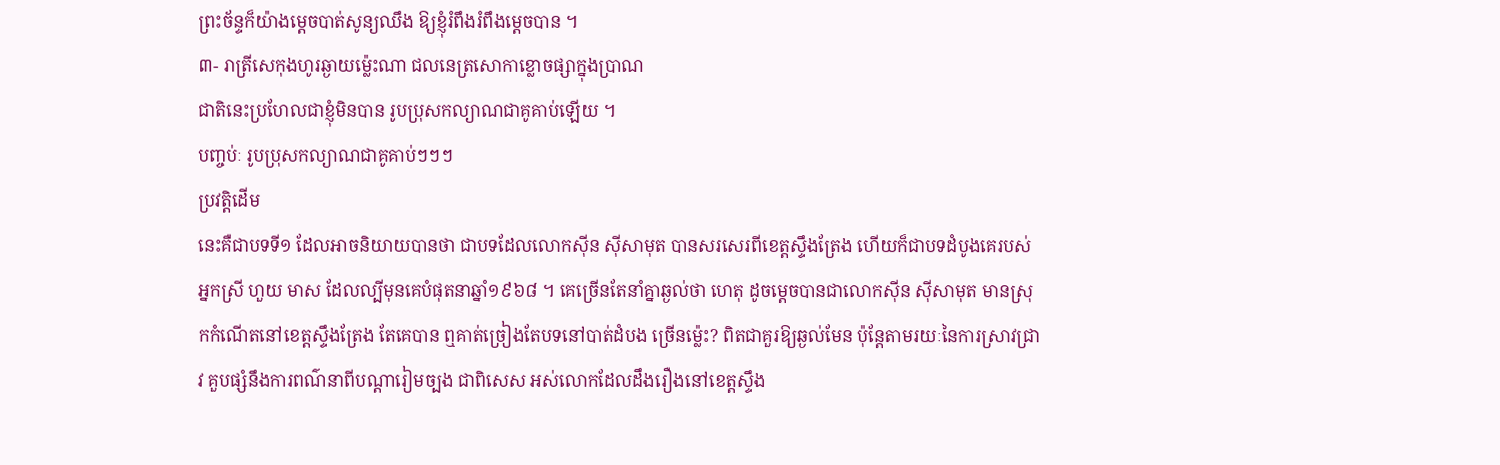ព្រះច័ន្ទក៏យ៉ាងម្តេចបាត់សូន្យឈឹង ឱ្យខ្ញុំរំពឹងរំពឹងម្តេចបាន ។
៣- រាត្រីសេកុងហូរឆ្ងាយម្ល៉េះណា ជលនេត្រសោកាខ្លោចផ្សាក្នុងប្រាណ
ជាតិនេះប្រហែលជាខ្ញុំមិនបាន រូបប្រុសកល្យាណជាគូគាប់ឡើយ ។
បញ្ចប់ៈ រូបប្រុសកល្យាណជាគូគាប់ៗៗៗ
ប្រវត្តិដើម
នេះគឺជាបទទី១ ដែលអាចនិយាយបានថា ជាបទដែលលោកស៊ីន ស៊ីសាមុត បានសរសេរពីខេត្តស្ទឹងត្រែង ហើយក៏ជាបទដំបូងគេរបស់អ្នកស្រី ហួយ មាស ដែលល្បីមុនគេបំផុតនាឆ្នាំ១៩៦៨ ។ គេច្រើនតែនាំគ្នាឆ្ងល់ថា ហេតុ ដូចម្តេចបានជាលោកស៊ីន ស៊ីសាមុត មានស្រុកកំណើតនៅខេត្តស្ទឹងត្រែង តែគេបាន ឮគាត់ច្រៀងតែបទនៅបាត់ដំបង ច្រើនម្ល៉េះ? ពិតជាគួរឱ្យឆ្ងល់មែន ប៉ុន្តែតាមរយៈនៃការស្រាវជ្រាវ គួបផ្សំនឹងការពណ៌នាពីបណ្តារៀមច្បង ជាពិសេស អស់លោកដែលដឹងរឿងនៅខេត្តស្ទឹង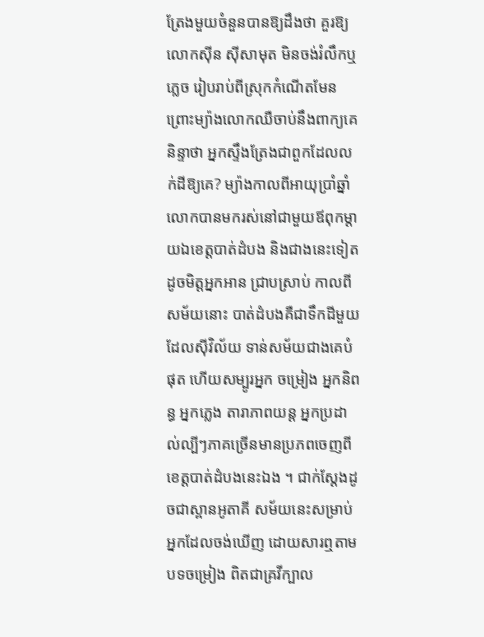ត្រែងមួយចំនួនបានឱ្យដឹងថា គួរឱ្យលោកស៊ីន ស៊ីសាមុត មិនចង់រំលឹកឬភ្លេច រៀបរាប់ពីស្រុកកំណើតមែន ព្រោះម្យ៉ាងលោកឈឺចាប់នឹងពាក្យគេនិន្ទាថា អ្នកស្ទឹងត្រែងជាពួកដែលលក់ដីឱ្យគេ? ម្យ៉ាងកាលពីអាយុប្រាំឆ្នាំ លោកបានមករស់នៅជាមួយឪពុកម្តាយឯខេត្តបាត់ដំបង និងជាងនេះទៀត ដូចមិត្តអ្នកអាន ជ្រាបស្រាប់ កាលពីសម័យនោះ បាត់ដំបងគឺជាទឹកដីមួយដែលស៊ីវិល័យ ទាន់សម័យជាងគេបំផុត ហើយសម្បូរអ្នក ចម្រៀង អ្នកនិពន្ធ អ្នកភ្លេង តារាភាពយន្ត អ្នកប្រដាល់ល្បីៗភាគច្រើនមានប្រភពចេញពីខេត្តបាត់ដំបងនេះឯង ។ ជាក់ស្តែងដូចជាស្ពានអូតាគី សម័យនេះសម្រាប់អ្នកដែលចង់ឃើញ ដោយសារឮតាមបទចម្រៀង ពិតជាគ្រវីក្បាល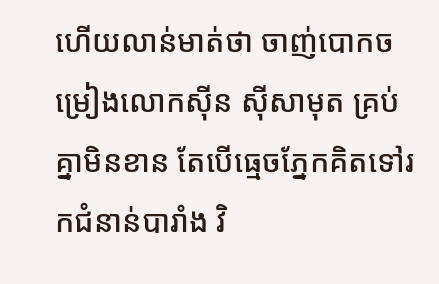ហើយលាន់មាត់ថា ចាញ់បោកចម្រៀងលោកស៊ីន ស៊ីសាមុត គ្រប់គ្នាមិនខាន តែបើធ្មេចភ្នែកគិតទៅរកជំនាន់បារាំង វិ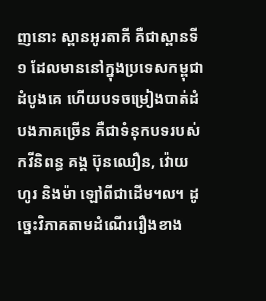ញនោះ ស្ពានអូរតាគី គឺជាស្ពានទី១ ដែលមាននៅក្នុងប្រទេសកម្ពុជាដំបូងគេ ហើយបទចម្រៀងបាត់ដំបងភាគច្រើន គឺជាទំនុកបទរបស់កវីនិពន្ធ គង្គ ប៊ុនឈឿន, វ៉ោយ ហូរ និងម៉ា ឡៅពីជាដើម៘ ដូច្នេះវិភាគតាមដំណើររឿងខាង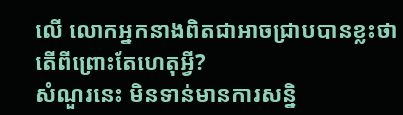លើ លោកអ្នកនាងពិតជាអាចជ្រាបបានខ្លះថា តើពីព្រោះតែហេតុអ្វី?
សំណួរនេះ មិនទាន់មានការសន្និ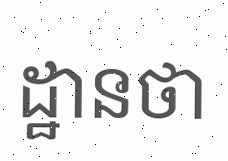ដ្ឋានថា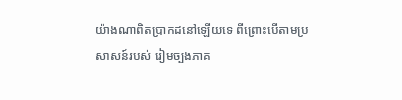យ៉ាងណាពិតប្រាកដនៅឡើយទេ ពីព្រោះបើតាមប្រសាសន៍របស់ រៀមច្បងភាគ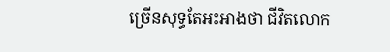ច្រើនសុទ្ធតែអះអាងថា ជីវិតលោក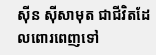ស៊ីន ស៊ីសាមុត ជាជីវិតដែលពោរពេញទៅ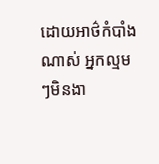ដោយអាថ៌កំបាំងណាស់ អ្នកល្មមៗមិនងា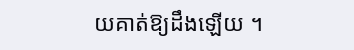យគាត់ឱ្យដឹងឡើយ ។